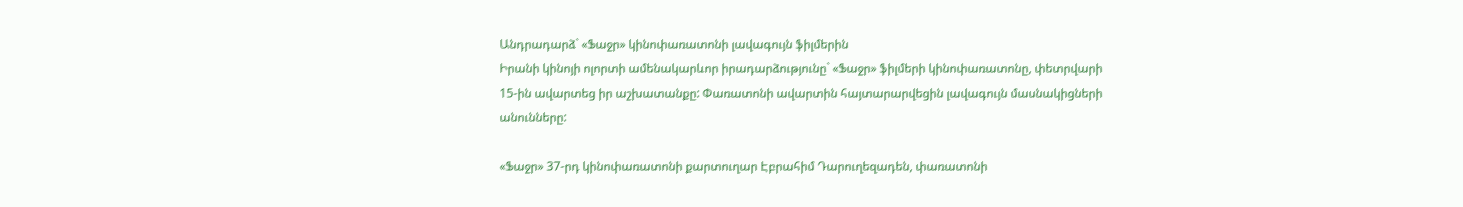Անդրադարձ` «Ֆաջր» կինոփառատոնի լավագույն ֆիլմերին
Իրանի կինոյի ոլորտի ամենակարևոր իրադարձությունը` «Ֆաջր» ֆիլմերի կինոփառատոնը, փետրվարի 15-ին ավարտեց իր աշխատանքը: Փառատոնի ավարտին հայտարարվեցին լավագույն մասնակիցների անունները:

«Ֆաջր» 37-րդ կինոփառատոնի քարտուղար Էբրահիմ Դարուղեզադեն, փառատոնի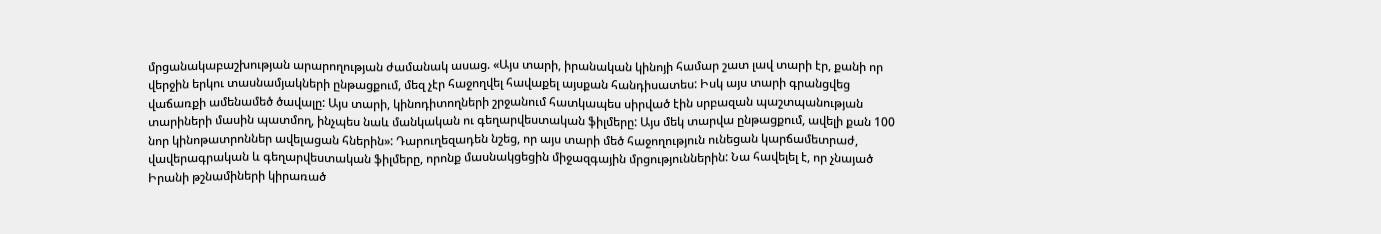մրցանակաբաշխության արարողության ժամանակ ասաց. «Այս տարի, իրանական կինոյի համար շատ լավ տարի էր, քանի որ վերջին երկու տասնամյակների ընթացքում, մեզ չէր հաջողվել հավաքել այսքան հանդիսատես: Իսկ այս տարի գրանցվեց վաճառքի ամենամեծ ծավալը: Այս տարի, կինոդիտողների շրջանում հատկապես սիրված էին սրբազան պաշտպանության տարիների մասին պատմող, ինչպես նաև մանկական ու գեղարվեստական ֆիլմերը: Այս մեկ տարվա ընթացքում, ավելի քան 100 նոր կինոթատրոններ ավելացան հներին»: Դարուղեզադեն նշեց, որ այս տարի մեծ հաջողություն ունեցան կարճամետրաժ, վավերագրական և գեղարվեստական ֆիլմերը, որոնք մասնակցեցին միջազգային մրցություններին: Նա հավելել է, որ չնայած Իրանի թշնամիների կիրառած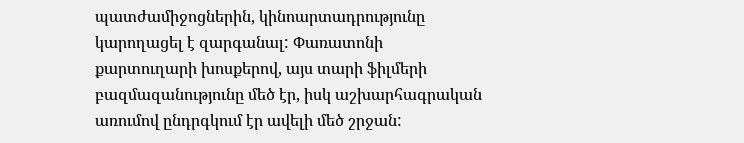պատժամիջոցներին, կինոարտադրությունը կարողացել է զարգանալ: Փառատոնի քարտուղարի խոսքերով, այս տարի ֆիլմերի բազմազանությունը մեծ էր, իսկ աշխարհագրական առումով ընդրգկում էր ավելի մեծ շրջան: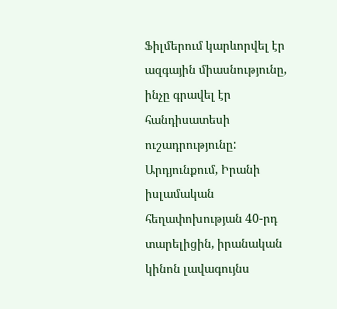Ֆիլմերում կարևորվել էր ազգային միասնությունը, ինչը գրավել էր հանդիսատեսի ուշադրությունը: Արդյունքում, Իրանի իսլամական հեղափոխության 40-րդ տարելիցին, իրանական կինոն լավագույնս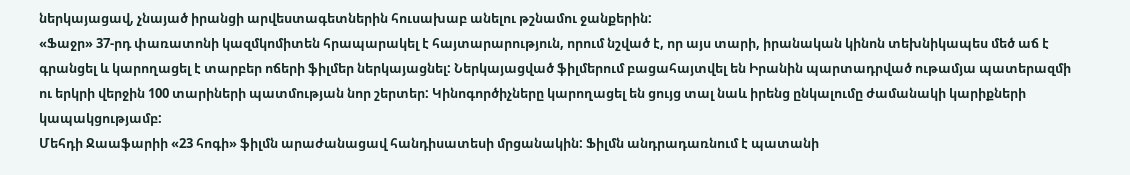ներկայացավ, չնայած իրանցի արվեստագետներին հուսախաբ անելու թշնամու ջանքերին:
«Ֆաջր» 37-րդ փառատոնի կազմկոմիտեն հրապարակել է հայտարարություն, որում նշված է, որ այս տարի, իրանական կինոն տեխնիկապես մեծ աճ է գրանցել և կարողացել է տարբեր ոճերի ֆիլմեր ներկայացնել: Ներկայացված ֆիլմերում բացահայտվել են Իրանին պարտադրված ութամյա պատերազմի ու երկրի վերջին 100 տարիների պատմության նոր շերտեր: Կինոգործիչները կարողացել են ցույց տալ նաև իրենց ընկալումը ժամանակի կարիքների կապակցությամբ:
Մեհդի Ջաաֆարիի «23 հոգի» ֆիլմն արաժանացավ հանդիսատեսի մրցանակին: Ֆիլմն անդրադառնում է պատանի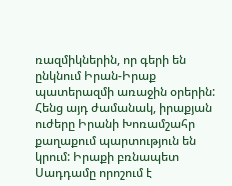ռազմիկներին, որ գերի են ընկնում Իրան-Իրաք պատերազմի առաջին օրերին: Հենց այդ ժամանակ, իրաքյան ուժերը Իրանի Խոռամշահր քաղաքում պարտություն են կրում: Իրաքի բռնապետ Սադդամը որոշում է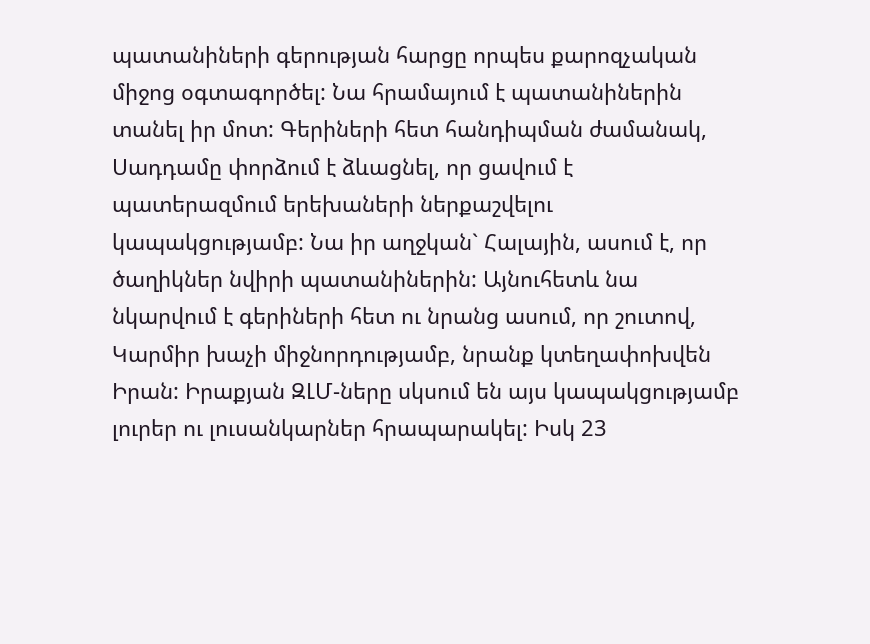պատանիների գերության հարցը որպես քարոզչական միջոց օգտագործել: Նա հրամայում է պատանիներին տանել իր մոտ: Գերիների հետ հանդիպման ժամանակ, Սադդամը փորձում է ձևացնել, որ ցավում է պատերազմում երեխաների ներքաշվելու կապակցությամբ: Նա իր աղջկան` Հալային, ասում է, որ ծաղիկներ նվիրի պատանիներին: Այնուհետև նա նկարվում է գերիների հետ ու նրանց ասում, որ շուտով, Կարմիր խաչի միջնորդությամբ, նրանք կտեղափոխվեն Իրան: Իրաքյան ԶԼՄ-ները սկսում են այս կապակցությամբ լուրեր ու լուսանկարներ հրապարակել: Իսկ 23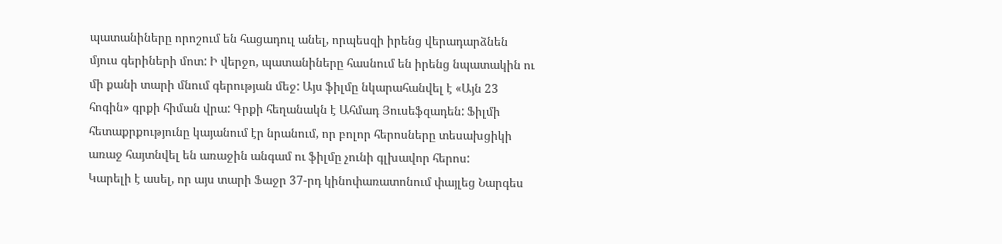պատանիները որոշում են հացադուլ անել, որպեսզի իրենց վերադարձնեն մյուս գերիների մոտ: Ի վերջո, պատանիները հասնում են իրենց նպատակին ու մի քանի տարի մնում գերության մեջ: Այս ֆիլմը նկարահանվել է «Այն 23 հոգին» գրքի հիման վրա: Գրքի հեղանակն է Ահմադ Յուսեֆզադեն: Ֆիլմի հետաքրքությունը կայանում էր նրանում, որ բոլոր հերոսները տեսախցիկի առաջ հայտնվել են առաջին անգամ ու ֆիլմը չունի գլխավոր հերոս:
Կարելի է ասել, որ այս տարի Ֆաջր 37-րդ կինոփառատոնում փայլեց Նարգես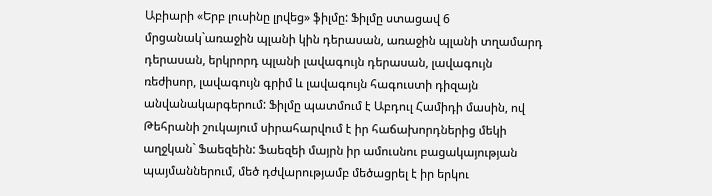Աբիարի «Երբ լուսինը լրվեց» ֆիլմը: Ֆիլմը ստացավ 6 մրցանակ`առաջին պլանի կին դերասան, առաջին պլանի տղամարդ դերասան, երկրորդ պլանի լավագույն դերասան, լավագույն ռեժիսոր, լավագույն գրիմ և լավագույն հագուստի դիզայն անվանակարգերում: Ֆիլմը պատմում է Աբդուլ Համիդի մասին, ով Թեհրանի շուկայում սիրահարվում է իր հաճախորդներից մեկի աղջկան` Ֆաեզեին: Ֆաեզեի մայրն իր ամուսնու բացակայության պայմաններում, մեծ դժվարությամբ մեծացրել է իր երկու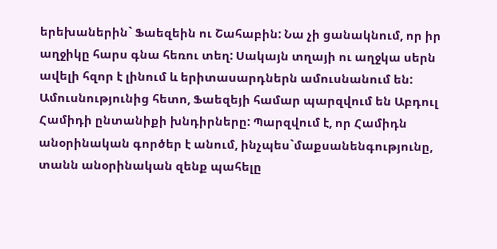երեխաներին` Ֆաեզեին ու Շահաբին: Նա չի ցանակնում, որ իր աղջիկը հարս գնա հեռու տեղ: Սակայն տղայի ու աղջկա սերն ավելի հզոր է լինում և երիտասարդներն ամուսնանում են: Ամուսնությունից հետո, Ֆաեզեյի համար պարզվում են Աբդուլ Համիդի ընտանիքի խնդիրները: Պարզվում է, որ Համիդն անօրինական գործեր է անում, ինչպես`մաքսանենգությունը, տանն անօրինական զենք պահելը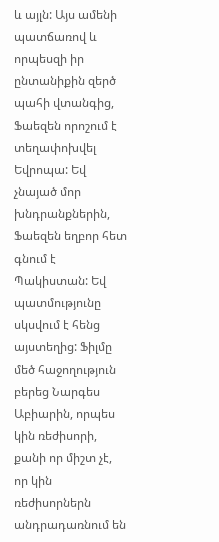և այլն: Այս ամենի պատճառով և որպեսզի իր ընտանիքին զերծ պահի վտանգից, Ֆաեզեն որոշում է տեղափոխվել Եվրոպա: Եվ չնայած մոր խնդրանքներին, Ֆաեզեն եղբոր հետ գնում է Պակիստան: Եվ պատմությունը սկսվում է հենց այստեղից: Ֆիլմը մեծ հաջողություն բերեց Նարգես Աբիարին, որպես կին ռեժիսորի, քանի որ միշտ չէ, որ կին ռեժիսորներն անդրադառնում են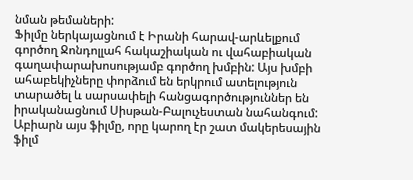նման թեմաների:
Ֆիլմը ներկայացնում է Իրանի հարավ-արևելքում գործող Ջոնդոլլահ հակաշիական ու վահաբիական գաղափարախոսությամբ գործող խմբին: Այս խմբի ահաբեկիչները փորձում են երկրում ատելություն տարածել և սարսափելի հանցագործություններ են իրականացնում Սիսթան-Բալուչեստան նահանգում: Աբիարն այս ֆիլմը, որը կարող էր շատ մակերեսային ֆիլմ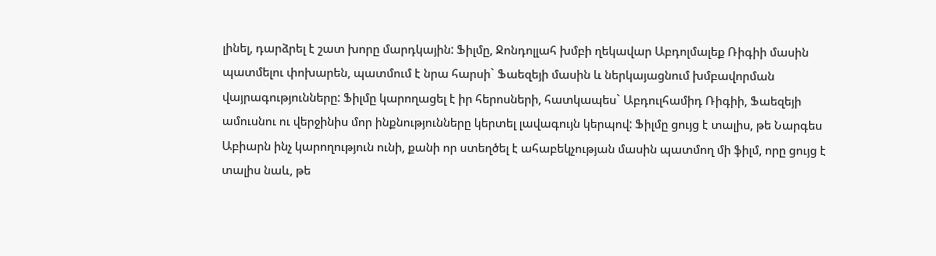լինել, դարձրել է շատ խորը մարդկային: Ֆիլմը, Ջոնդոլլահ խմբի ղեկավար Աբդոլմալեք Ռիգիի մասին պատմելու փոխարեն, պատմում է նրա հարսի` Ֆաեզեյի մասին և ներկայացնում խմբավորման վայրագությունները: Ֆիլմը կարողացել է իր հերոսների, հատկապես` Աբդուլհամիդ Ռիգիի, Ֆաեզեյի ամուսնու ու վերջինիս մոր ինքնությունները կերտել լավագույն կերպով: Ֆիլմը ցույց է տալիս, թե Նարգես Աբիարն ինչ կարողություն ունի, քանի որ ստեղծել է ահաբեկչության մասին պատմող մի ֆիլմ, որը ցույց է տալիս նաև, թե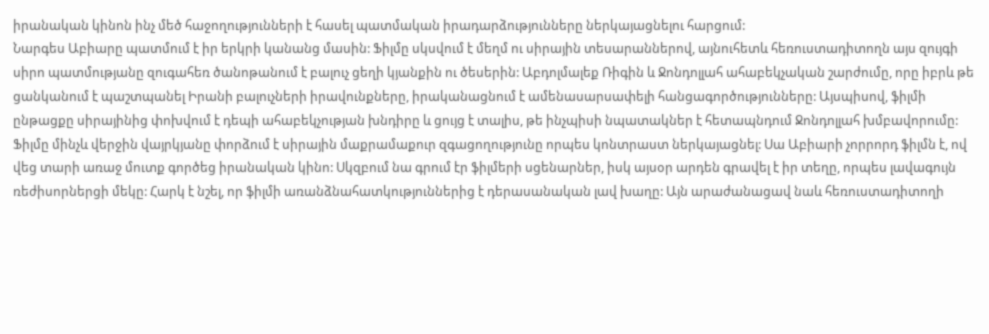իրանական կինոն ինչ մեծ հաջողությունների է հասել պատմական իրադարձությունները ներկայացնելու հարցում:
Նարգես Աբիարը պատմում է իր երկրի կանանց մասին: Ֆիլմը սկսվում է մեղմ ու սիրային տեսարաններով, այնուհետև հեռուստադիտողն այս զույգի սիրո պատմությանը զուգահեռ ծանոթանում է բալուչ ցեղի կյանքին ու ծեսերին: Աբդոլմալեք Ռիգին և Ջոնդոլլահ ահաբեկչական շարժումը, որը իբրև թե ցանկանում է պաշտպանել Իրանի բալուչների իրավունքները, իրականացնում է ամենասարսափելի հանցագործությունները: Այսպիսով, ֆիլմի ընթացքը սիրայինից փոխվում է դեպի ահաբեկչության խնդիրը և ցույց է տալիս, թե ինչպիսի նպատակներ է հետապնդում Ջոնդոլլահ խմբավորումը: Ֆիլմը մինչև վերջին վայրկյանը փորձում է սիրային մաքրամաքուր զգացողությունը որպես կոնտրաստ ներկայացնել: Սա Աբիարի չորրորդ ֆիլմն է, ով վեց տարի առաջ մուտք գործեց իրանական կինո: Սկզբում նա գրում էր ֆիլմերի սցենարներ, իսկ այսօր արդեն գրավել է իր տեղը, որպես լավագույն ռեժիսորներցի մեկը: Հարկ է նշել, որ ֆիլմի առանձնահատկություններից է դերասանական լավ խաղը: Այն արաժանացավ նաև հեռուստադիտողի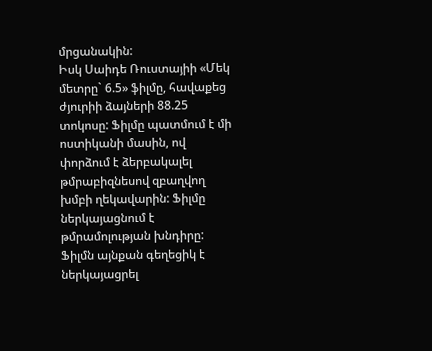մրցանակին:
Իսկ Սաիդե Ռուստայիի «Մեկ մետրը` 6.5» ֆիլմը, հավաքեց ժյուրիի ձայների 88.25 տոկոսը: Ֆիլմը պատմում է մի ոստիկանի մասին, ով փորձում է ձերբակալել թմրաբիզնեսով զբաղվող խմբի ղեկավարին: Ֆիլմը ներկայացնում է թմրամոլության խնդիրը: Ֆիլմն այնքան գեղեցիկ է ներկայացրել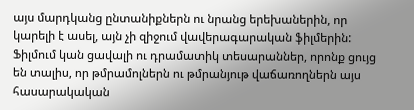այս մարդկանց ընտանիքներն ու նրանց երեխաներին, որ կարելի է ասել, այն չի զիջում վավերագարական ֆիլմերին: Ֆիլմում կան ցավալի ու դրամատիկ տեսարաններ, որոնք ցույց են տալիս, որ թմրամոլներն ու թմրանյութ վաճառողներն այս հասարակական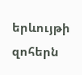երևույթի զոհերն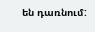են դառնում: